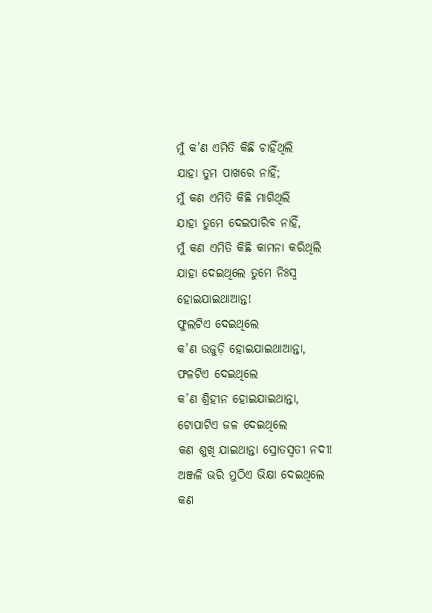ମୁଁ କ’ଣ ଏମିତି କିଛି ଚାହିଁଥିଲି
ଯାହା ତୁମ ପାଖରେ ନାହିଁ;
ମୁଁ କଣ ଏମିତି କିଛି ମାଗିଥିଲି
ଯାହା ତୁମେ ଦେଇପାରିବ ନାହିଁ,
ମୁଁ କଣ ଏମିତି କିଛି କାମନା କରିଥିଲି
ଯାହା ଦେଇଥିଲେ ତୁମେ ନିଃସ୍ବ ହୋଇଯାଇଥାଆନ୍ତ!
ଫୁଲଟିଏ ଦେଇଥିଲେ
କ’ଣ ଉଜୁଡ଼ି ହୋଇଯାଇଥାଆନ୍ତା,
ଫଳଟିଏ ଦେଇଥିଲେ
କ’ଣ ଶ୍ରିହୀନ ହୋଇଯାଇଥାନ୍ତା,
ଟୋପାଟିଏ ଜଳ ଦେଇଥିଲେ
କଣ ଶୁଖି ଯାଇଥାନ୍ତା ସ୍ରୋତସ୍ବତୀ ନଦୀ!
ଅଞ୍ଜଳି ଭରି ମୁଠିଏ ଭିକ୍ଷା ଦେଇଥିଲେ
କଣ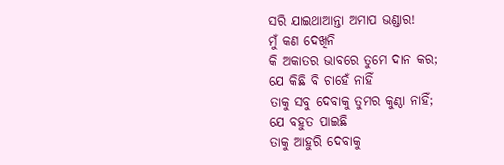ସରି ଯାଇଥାଆନ୍ତା ଅମାପ ଭଣ୍ଡାର!
ମୁଁ କଣ ଦେଖିନି
କି ଅକାତର ଭାବରେ ତୁମେ ଦାନ କର;
ଯେ କିଛି ବି ଚାହେଁ ନାହିଁ
ତାକୁ ସବୁ ଦେବାକୁ ତୁମର କୁଣ୍ଠା ନାହିଁ;
ଯେ ବହୁତ ପାଇଛି
ତାକୁ ଆହୁରି ଦେବାକୁ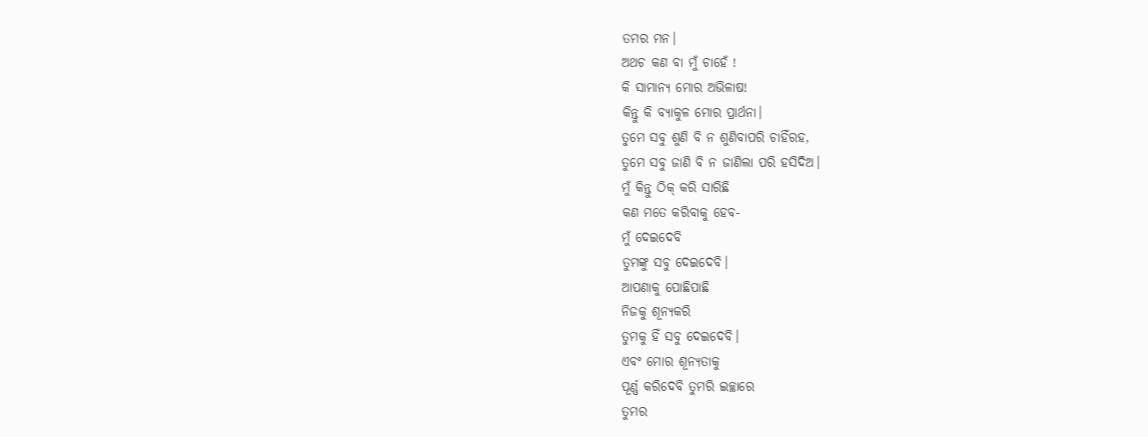ତମର ମନ।
ଅଥଚ କଣ ବା ମୁଁ ଚାହେଁ !
କି ସାମାନ୍ୟ ମୋର ଅଭିଳାଷ!
କିନ୍ତୁ କି ବ୍ୟାକୁଳ ମୋର ପ୍ରାର୍ଥନା।
ତୁମେ ସବୁ ଶୁଣି ବି ନ ଶୁଣିବାପରି ଚାହିଁରହ,
ତୁମେ ସବୁ ଜାଣି ବି ନ ଜାଣିଲା ପରି ହସିଦିଅ।
ମୁଁ କିନ୍ତୁ ଠିକ୍ କରି ସାରିଛି
କଣ ମତେ କରିବାକୁ ହେବ-
ମୁଁ ଦେଇଦେବି
ତୁମଙ୍କୁ ସବୁ ଦେଇଦେବି।
ଆପଣାକୁ ପୋଛିପାଛି
ନିଜକୁ ଶୂନ୍ୟକରି
ତୁମକୁ ହିଁ ସବୁ ଦେଇଦେବି।
ଏବଂ ମୋର ଶୂନ୍ୟତାକୁ
ପୂର୍ଣ୍ଣ କରିଦେବି ତୁମରି ଇଚ୍ଛାରେ
ତୁମର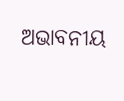ଅଭାବନୀୟ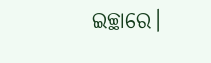ଇଚ୍ଛାରେ।